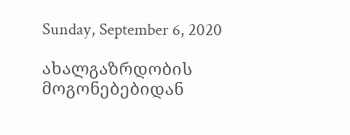Sunday, September 6, 2020

ახალგაზრდობის მოგონებებიდან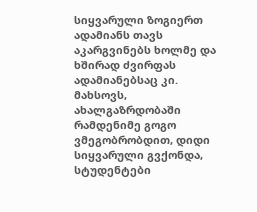სიყვარული ზოგიერთ ადამიანს თავს აკარგვინებს ხოლმე და ხშირად ძვირფას ადამიანებსაც კი. მახსოვს, ახალგაზრდობაში რამდენიმე გოგო ვმეგობრობდით, დიდი სიყვარული გვქონდა, სტუდენტები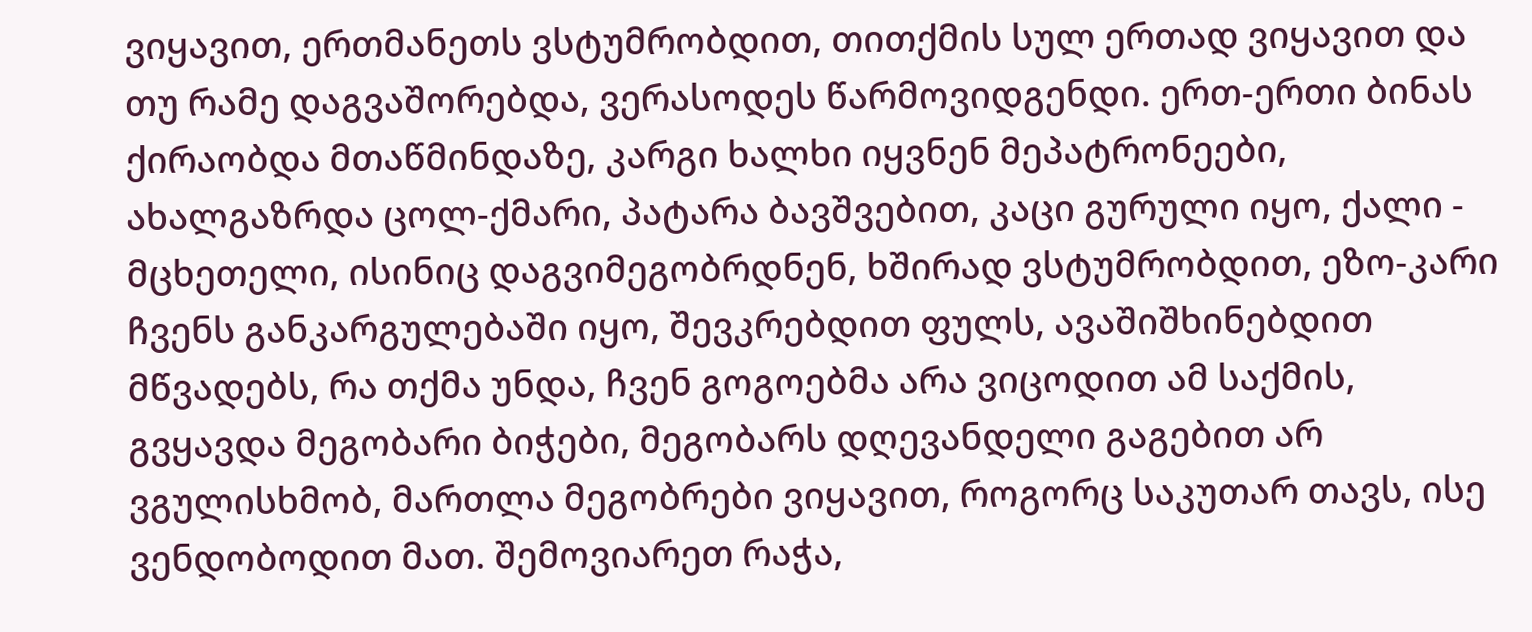ვიყავით, ერთმანეთს ვსტუმრობდით, თითქმის სულ ერთად ვიყავით და თუ რამე დაგვაშორებდა, ვერასოდეს წარმოვიდგენდი. ერთ-ერთი ბინას ქირაობდა მთაწმინდაზე, კარგი ხალხი იყვნენ მეპატრონეები, ახალგაზრდა ცოლ-ქმარი, პატარა ბავშვებით, კაცი გურული იყო, ქალი - მცხეთელი, ისინიც დაგვიმეგობრდნენ, ხშირად ვსტუმრობდით, ეზო-კარი ჩვენს განკარგულებაში იყო, შევკრებდით ფულს, ავაშიშხინებდით  მწვადებს, რა თქმა უნდა, ჩვენ გოგოებმა არა ვიცოდით ამ საქმის, გვყავდა მეგობარი ბიჭები, მეგობარს დღევანდელი გაგებით არ ვგულისხმობ, მართლა მეგობრები ვიყავით, როგორც საკუთარ თავს, ისე ვენდობოდით მათ. შემოვიარეთ რაჭა,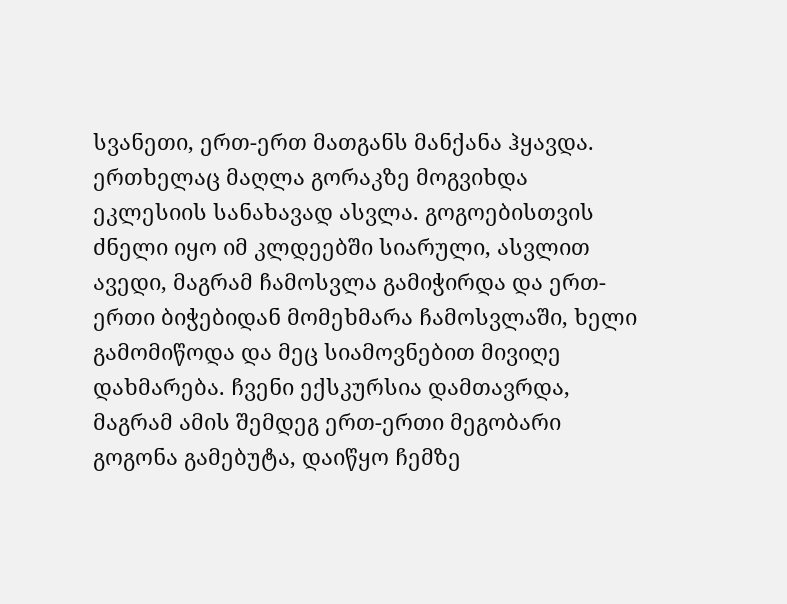სვანეთი, ერთ-ერთ მათგანს მანქანა ჰყავდა. ერთხელაც მაღლა გორაკზე მოგვიხდა ეკლესიის სანახავად ასვლა. გოგოებისთვის ძნელი იყო იმ კლდეებში სიარული, ასვლით ავედი, მაგრამ ჩამოსვლა გამიჭირდა და ერთ-ერთი ბიჭებიდან მომეხმარა ჩამოსვლაში, ხელი გამომიწოდა და მეც სიამოვნებით მივიღე დახმარება. ჩვენი ექსკურსია დამთავრდა, მაგრამ ამის შემდეგ ერთ-ერთი მეგობარი გოგონა გამებუტა, დაიწყო ჩემზე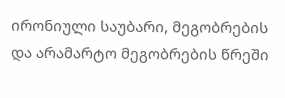ირონიული საუბარი, მეგობრების და არამარტო მეგობრების წრეში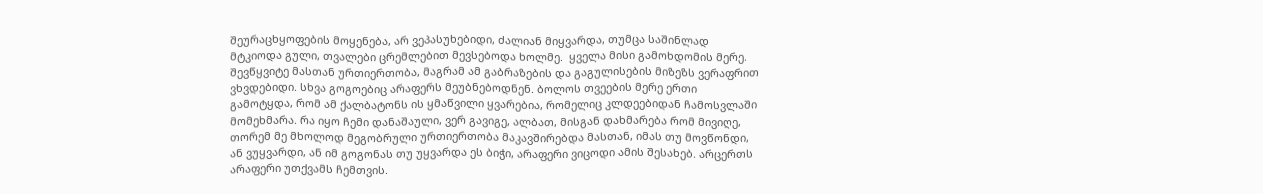შეურაცხყოფების მოყენება, არ ვეპასუხებიდი, ძალიან მიყვარდა, თუმცა საშინლად მტკიოდა გული, თვალები ცრემლებით მევსებოდა ხოლმე.  ყველა მისი გამოხდომის მერე. შევწყვიტე მასთან ურთიერთობა, მაგრამ ამ გაბრაზების და გაგულისების მიზეზს ვერაფრით ვხვდებიდი. სხვა გოგოებიც არაფერს მეუბნებოდნენ. ბოლოს თვეების მერე ერთი გამოტყდა, რომ ამ ქალბატონს ის ყმაწვილი ყვარებია, რომელიც კლდეებიდან ჩამოსვლაში მომეხმარა. რა იყო ჩემი დანაშაული, ვერ გავიგე, ალბათ, მისგან დახმარება რომ მივიღე, თორემ მე მხოლოდ მეგობრული ურთიერთობა მაკავშირებდა მასთან, იმას თუ მოვწონდი, ან ვუყვარდი, ან იმ გოგონას თუ უყვარდა ეს ბიჭი, არაფერი ვიცოდი ამის შესახებ. არცერთს არაფერი უთქვამს ჩემთვის.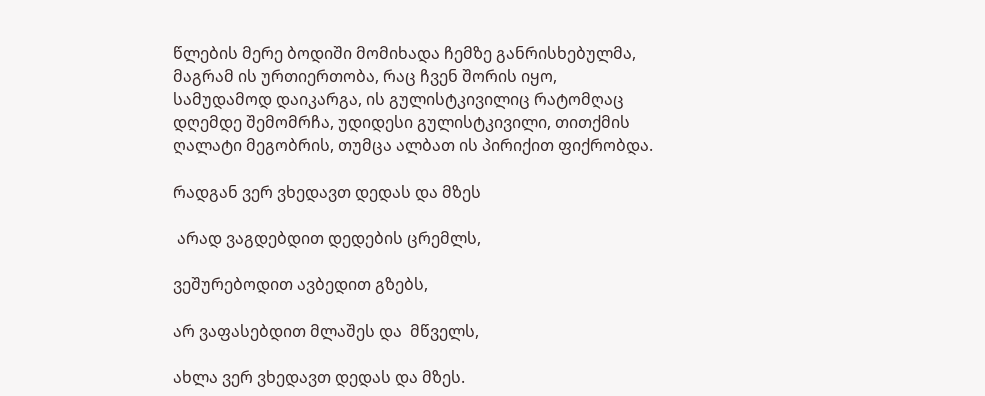წლების მერე ბოდიში მომიხადა ჩემზე განრისხებულმა, მაგრამ ის ურთიერთობა, რაც ჩვენ შორის იყო, სამუდამოდ დაიკარგა, ის გულისტკივილიც რატომღაც დღემდე შემომრჩა, უდიდესი გულისტკივილი, თითქმის ღალატი მეგობრის, თუმცა ალბათ ის პირიქით ფიქრობდა.

რადგან ვერ ვხედავთ დედას და მზეს

 არად ვაგდებდით დედების ცრემლს,

ვეშურებოდით ავბედით გზებს,

არ ვაფასებდით მლაშეს და  მწველს,

ახლა ვერ ვხედავთ დედას და მზეს.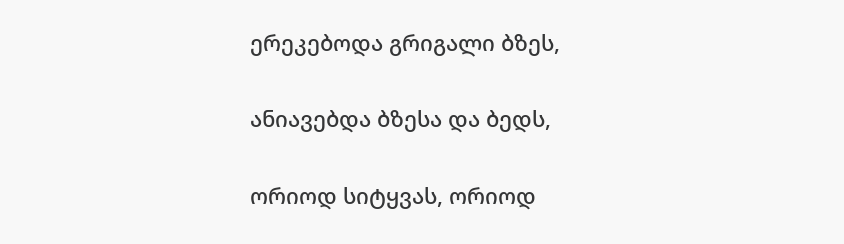ერეკებოდა გრიგალი ბზეს,

ანიავებდა ბზესა და ბედს,

ორიოდ სიტყვას, ორიოდ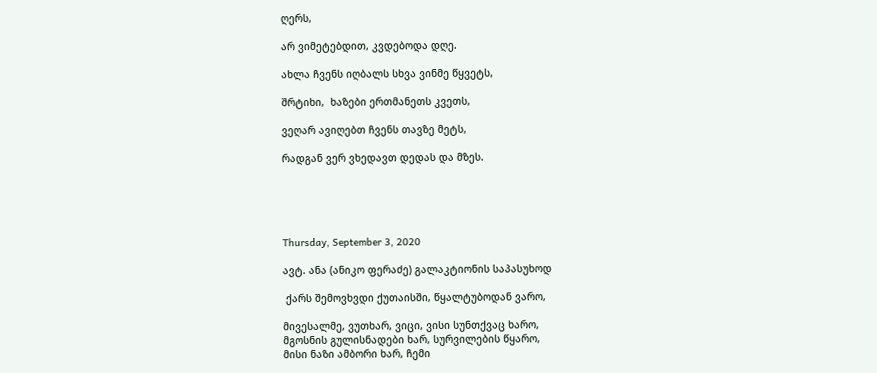ღერს,

არ ვიმეტებდით, კვდებოდა დღე.

ახლა ჩვენს იღბალს სხვა ვინმე წყვეტს,

შრტიხი,  ხაზები ერთმანეთს კვეთს,

ვეღარ ავიღებთ ჩვენს თავზე მეტს,

რადგან ვერ ვხედავთ დედას და მზეს.





Thursday, September 3, 2020

ავტ. ანა (ანიკო ფერაძე) გალაკტიონის საპასუხოდ

 ქარს შემოვხვდი ქუთაისში, წყალტუბოდან ვარო,

მივესალმე, ვუთხარ, ვიცი, ვისი სუნთქვაც ხარო,
მგოსნის გულისნადები ხარ, სურვილების წყარო,
მისი ნაზი ამბორი ხარ, ჩემი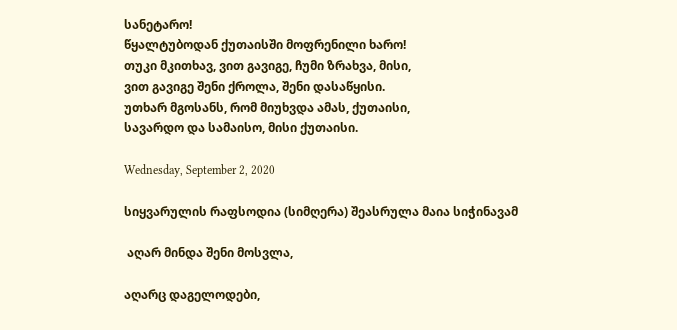სანეტარო!
წყალტუბოდან ქუთაისში მოფრენილი ხარო!
თუკი მკითხავ, ვით გავიგე, ჩუმი ზრახვა, მისი,
ვით გავიგე შენი ქროლა, შენი დასაწყისი.
უთხარ მგოსანს, რომ მიუხვდა ამას, ქუთაისი,
სავარდო და სამაისო, მისი ქუთაისი.

Wednesday, September 2, 2020

სიყვარულის რაფსოდია (სიმღერა) შეასრულა მაია სიჭინავამ

 აღარ მინდა შენი მოსვლა,

აღარც დაგელოდები,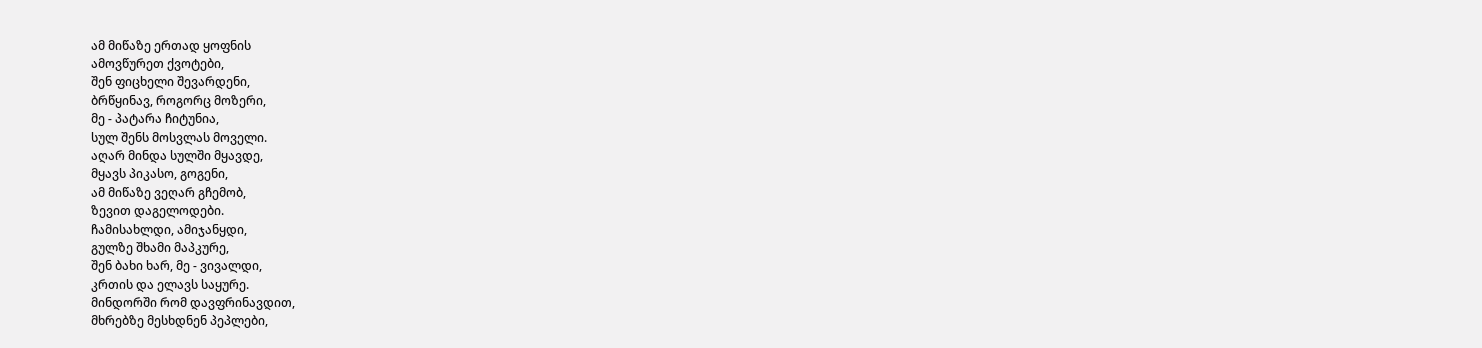ამ მიწაზე ერთად ყოფნის
ამოვწურეთ ქვოტები,
შენ ფიცხელი შევარდენი,
ბრწყინავ, როგორც მოზერი,
მე - პატარა ჩიტუნია,
სულ შენს მოსვლას მოველი.
აღარ მინდა სულში მყავდე,
მყავს პიკასო, გოგენი,
ამ მიწაზე ვეღარ გჩემობ,
ზევით დაგელოდები.
ჩამისახლდი, ამიჯანყდი,
გულზე შხამი მაპკურე,
შენ ბახი ხარ, მე - ვივალდი,
კრთის და ელავს საყურე.
მინდორში რომ დავფრინავდით,
მხრებზე მესხდნენ პეპლები,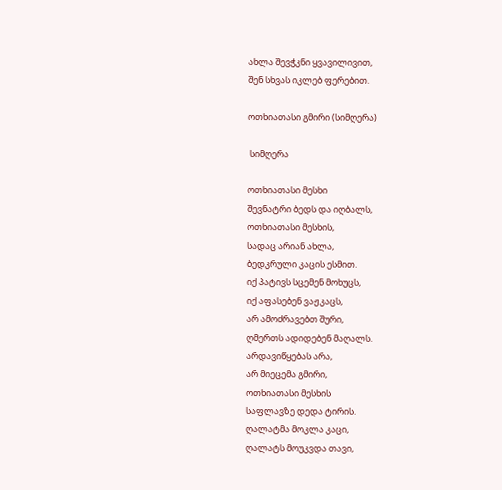ახლა შევჭკნი ყვავილივით,
შენ სხვას იკლებ ფერებით.

ოთხიათასი გმირი (სიმღერა)

 სიმღერა

ოთხიათასი მესხი
შევნატრი ბედს და იღბალს,
ოთხიათასი მესხის,
სადაც არიან ახლა,
ბედკრული კაცის ესმით.
იქ პატივს სცემენ მოხუცს,
იქ აფასებენ ვაჟკაცს,
არ ამოძრავებთ შური,
ღმერთს ადიდებენ მაღალს.
არდავიწყებას არა,
არ მიეცემა გმირი,
ოთხიათასი მესხის
საფლავზე დედა ტირის.
ღალატმა მოკლა კაცი,
ღალატს მოუკვდა თავი,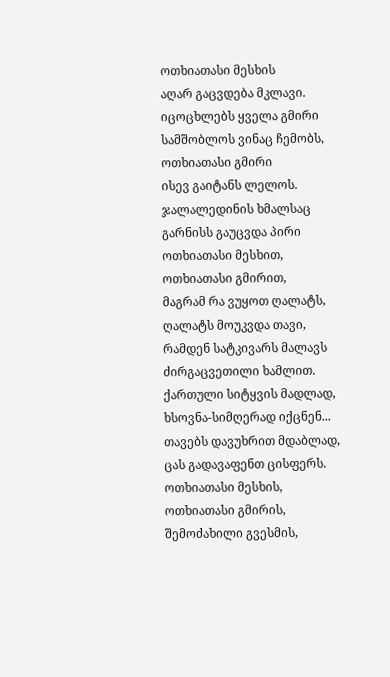ოთხიათასი მესხის
აღარ გაცვდება მკლავი.
იცოცხლებს ყველა გმირი
სამშობლოს ვინაც ჩემობს,
ოთხიათასი გმირი
ისევ გაიტანს ლელოს.
ჯალალედინის ხმალსაც
გარნისს გაუცვდა პირი
ოთხიათასი მესხით,
ოთხიათასი გმირით,
მაგრამ რა ვუყოთ ღალატს,
ღალატს მოუკვდა თავი,
რამდენ სატკივარს მალავს
ძირგაცვეთილი ხამლით.
ქართული სიტყვის მადლად,
ხსოვნა-სიმღერად იქცნენ...
თავებს დავუხრით მდაბლად,
ცას გადავაფენთ ცისფერს.
ოთხიათასი მესხის,
ოთხიათასი გმირის,
შემოძახილი გვესმის,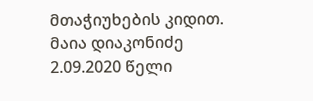მთაჭიუხების კიდით.
მაია დიაკონიძე
2.09.2020 წელი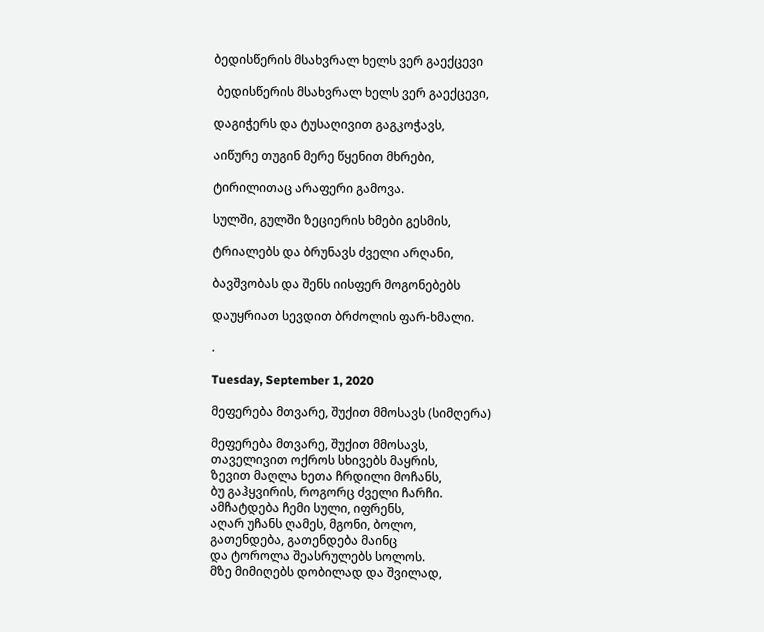ბედისწერის მსახვრალ ხელს ვერ გაექცევი

 ბედისწერის მსახვრალ ხელს ვერ გაექცევი,

დაგიჭერს და ტუსაღივით გაგკოჭავს,

აიწურე თუგინ მერე წყენით მხრები,

ტირილითაც არაფერი გამოვა.

სულში, გულში ზეციერის ხმები გესმის,

ტრიალებს და ბრუნავს ძველი არღანი,

ბავშვობას და შენს იისფერ მოგონებებს

დაუყრიათ სევდით ბრძოლის ფარ-ხმალი.

.

Tuesday, September 1, 2020

მეფერება მთვარე, შუქით მმოსავს (სიმღერა)

მეფერება მთვარე, შუქით მმოსავს,
თაველივით ოქროს სხივებს მაყრის,
ზევით მაღლა ხეთა ჩრდილი მოჩანს,
ბუ გაჰყვირის, როგორც ძველი ჩარჩი.
ამჩატდება ჩემი სული, იფრენს,
აღარ უჩანს ღამეს, მგონი, ბოლო,
გათენდება, გათენდება მაინც
და ტოროლა შეასრულებს სოლოს.
მზე მიმიღებს დობილად და შვილად,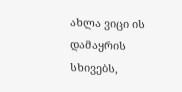ახლა ვიცი ის დამაყრის სხივებს,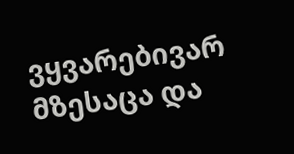ვყვარებივარ მზესაცა და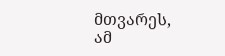მთვარეს,
ამ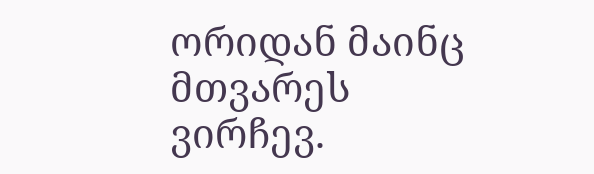ორიდან მაინც მთვარეს ვირჩევ.